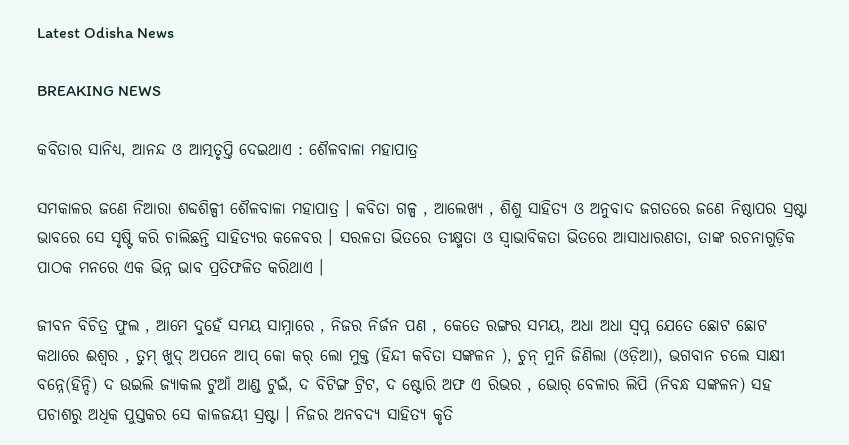Latest Odisha News

BREAKING NEWS

କବିତାର ସାନିଧ୍ୟ, ଆନନ୍ଦ ଓ ଆତ୍ମତୃପ୍ତି ଦେଇଥାଏ : ଶୈଳବାଳା ମହାପାତ୍ର

ସମକାଳର ଜଣେ ନିଆରା ଶବ୍ଦଶିଳ୍ପୀ ଶୈଳବାଳା ମହାପାତ୍ର । କବିତା ଗଳ୍ପ , ଆଲେଖ୍ୟ , ଶିଶୁ ସାହିତ୍ୟ ଓ ଅନୁବାଦ ଜଗତରେ ଜଣେ ନିଷ୍ଠାପର ସ୍ରଷ୍ଟା ଭାବରେ ସେ ସୃଷ୍ଟି କରି ଚାଲିଛନ୍ତି ସାହିତ୍ୟର କଳେବର । ସରଳତା ଭିତରେ ତୀକ୍ଷ୍ମତା ଓ ସ୍ୱାଭାବିକତା ଭିତରେ ଆସାଧାରଣତା, ତାଙ୍କ ରଚନାଗୁଡ଼ିକ ପାଠକ ମନରେ ଏକ ଭିନ୍ନ ଭାବ ପ୍ରତିଫଳିତ କରିଥାଏ ।

ଜୀବନ ବିଚିତ୍ର ଫୁଲ , ଆମେ ଦୁହେଁ ସମୟ ସାମ୍ନାରେ , ନିଜର ନିର୍ଜନ ପଣ , କେତେ ରଙ୍ଗର ସମୟ, ଅଧା ଅଧା ସ୍ଵପ୍ନ ଯେତେ ଛୋଟ ଛୋଟ କଥାରେ ଈଶ୍ୱର , ତୁମ୍ ଖୁଦ୍ ଅପନେ ଆପ୍ କୋ କର୍ ଲୋ ମୁକ୍ତ (ହିନ୍ଦୀ କବିତା ସଙ୍କଳନ ), ଚୁନ୍ ମୁନି ଜିଣିଲା (ଓଡ଼ିଆ), ଭଗବାନ ଚଲେ ସାକ୍ଷୀ ବନ୍ନେ(ହିନ୍ଦି) ଦ ଉଇଲି ଜ୍ୟାକଲ ଟୁଆଁ ଆଣ୍ଡ ଟୁଇଁ, ଦ ବିଟିଙ୍ଗ ଟ୍ରିଟ, ଦ ଷ୍ଟୋରି ଅଫ ଏ ରିଭର , ଭୋର୍ ବେଳାର ଲିପି (ନିବନ୍ଧ ସଙ୍କଳନ) ସହ ପଚାଶରୁ ଅଧିକ ପୁସ୍ତକର ସେ କାଳଜୟୀ ସ୍ରଷ୍ଟା । ନିଜର ଅନବଦ୍ୟ ସାହିତ୍ୟ କୃତି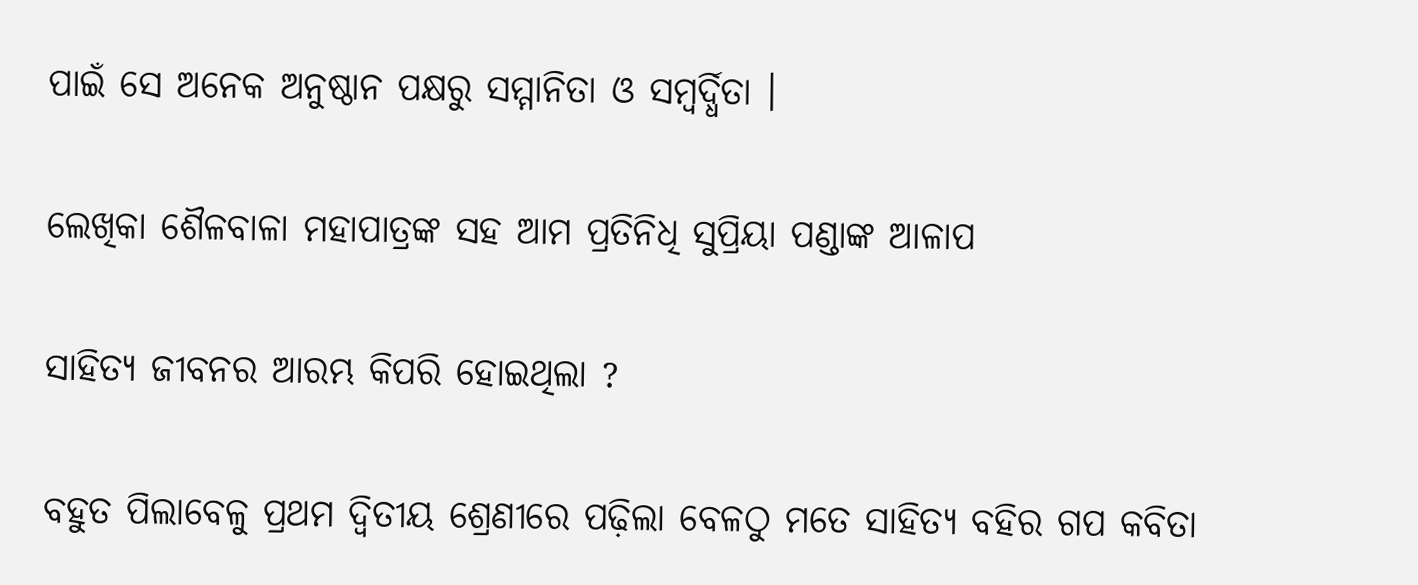ପାଇଁ ସେ ଅନେକ ଅନୁଷ୍ଠାନ ପକ୍ଷରୁ ସମ୍ମାନିତା ଓ ସମ୍ବର୍ଦ୍ଧିତା ।

ଲେଖିକା ଶୈଳବାଳା ମହାପାତ୍ରଙ୍କ ସହ ଆମ ପ୍ରତିନିଧି ସୁପ୍ରିୟା ପଣ୍ଡାଙ୍କ ଆଳାପ

ସାହିତ୍ୟ ଜୀବନର ଆରମ୍ଭ କିପରି ହୋଇଥିଲା ?

ବହୁତ ପିଲାବେଳୁ ପ୍ରଥମ ଦ୍ଵିତୀୟ ଶ୍ରେଣୀରେ ପଢ଼ିଲା ବେଳଠୁ ମତେ ସାହିତ୍ୟ ବହିର ଗପ କବିତା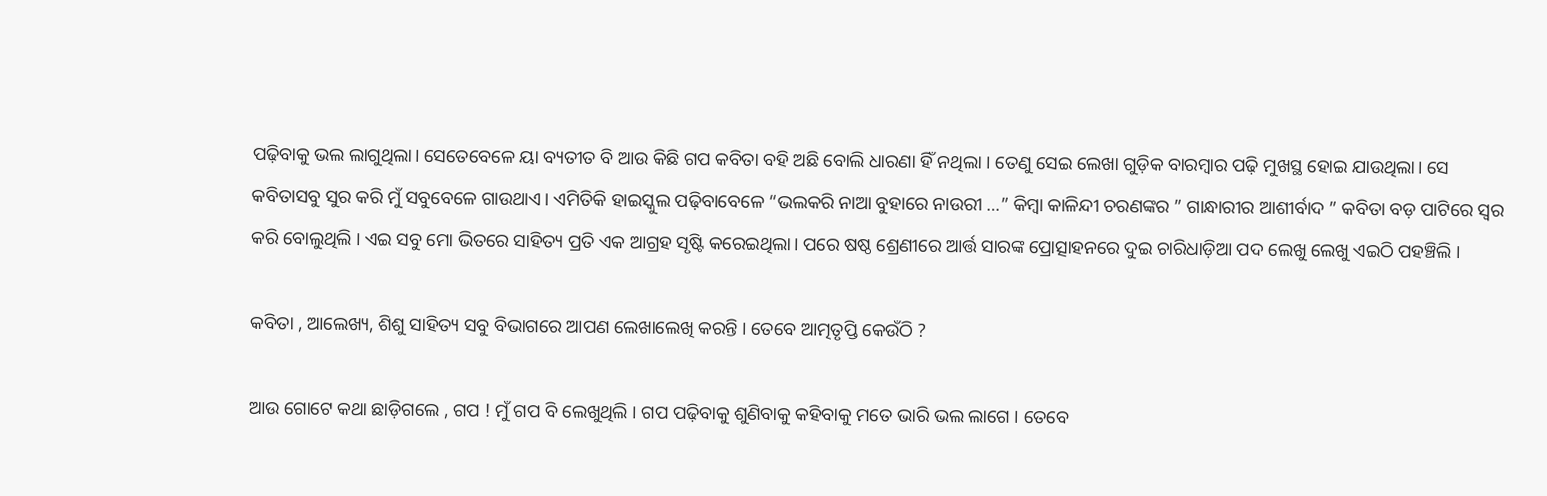ପଢ଼ିବାକୁ ଭଲ ଲାଗୁଥିଲା। ସେତେବେଳେ ୟା ବ୍ୟତୀତ ବି ଆଉ କିଛି ଗପ କବିତା ବହି ଅଛି ବୋଲି ଧାରଣା ହିଁ ନଥିଲା । ତେଣୁ ସେଇ ଲେଖା ଗୁଡ଼ିକ ବାରମ୍ବାର ପଢ଼ି ମୁଖସ୍ଥ ହୋଇ ଯାଉଥିଲା। ସେ କବିତାସବୁ ସୁର କରି ମୁଁ ସବୁବେଳେ ଗାଉଥାଏ। ଏମିତିକି ହାଇସ୍କୁଲ ପଢ଼ିବାବେଳେ “ଭଲକରି ନାଆ ବୁହାରେ ନାଉରୀ …” କିମ୍ବା କାଳିନ୍ଦୀ ଚରଣଙ୍କର ” ଗାନ୍ଧାରୀର ଆଶୀର୍ବାଦ ” କବିତା ବଡ଼ ପାଟିରେ ସ୍ୱର କରି ବୋଲୁଥିଲି । ଏଇ ସବୁ ମୋ ଭିତରେ ସାହିତ୍ୟ ପ୍ରତି ଏକ ଆଗ୍ରହ ସୃଷ୍ଟି କରେଇଥିଲା। ପରେ ଷଷ୍ଠ ଶ୍ରେଣୀରେ ଆର୍ତ୍ତ ସାରଙ୍କ ପ୍ରୋତ୍ସାହନରେ ଦୁଇ ଚାରିଧାଡ଼ିଆ ପଦ ଲେଖୁ ଲେଖୁ ଏଇଠି ପହଞ୍ଚିଲି ।

କବିତା , ଆଲେଖ୍ୟ, ଶିଶୁ ସାହିତ୍ୟ ସବୁ ବିଭାଗରେ ଆପଣ ଲେଖାଲେଖି କରନ୍ତି । ତେବେ ଆତ୍ମତୃପ୍ତି କେଉଁଠି ?

ଆଉ ଗୋଟେ କଥା ଛାଡ଼ିଗଲେ , ଗପ ! ମୁଁ ଗପ ବି ଲେଖୁଥିଲି । ଗପ ପଢ଼ିବାକୁ ଶୁଣିବାକୁ କହିବାକୁ ମତେ ଭାରି ଭଲ ଲାଗେ । ତେବେ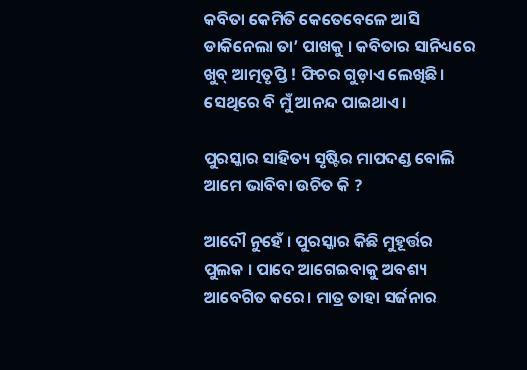କବିତା କେମିତି କେତେବେଳେ ଆସି ଡାକିନେଲା ତା’ ପାଖକୁ । କବିତାର ସାନିଧ୍ୟରେ ଖୁବ୍ ଆତ୍ମତୃପ୍ତି ! ଫିଚର ଗୁଡ଼ାଏ ଲେଖିଛି। ସେଥିରେ ବି ମୁଁ ଆନନ୍ଦ ପାଇଥାଏ।

ପୁରସ୍କାର ସାହିତ୍ୟ ସୃଷ୍ଟିର ମାପଦଣ୍ଡ ବୋଲି ଆମେ ଭାବିବା ଉଚିତ କି ?

ଆଦୌ ନୁହେଁ । ପୁରସ୍କାର କିଛି ମୁହୂର୍ତ୍ତର ପୁଲକ । ପାଦେ ଆଗେଇବାକୁ ଅବଶ୍ୟ ଆବେଗିତ କରେ। ମାତ୍ର ତାହା ସର୍ଜନାର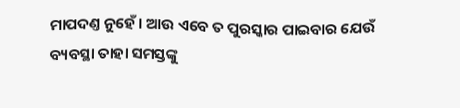ମାପଦଣ୍ତ ନୁହେଁ । ଆଉ ଏବେ ତ ପୁରସ୍କାର ପାଇବାର ଯେଉଁ ବ୍ୟବସ୍ଥା ତାହା ସମସ୍ତଙ୍କୁ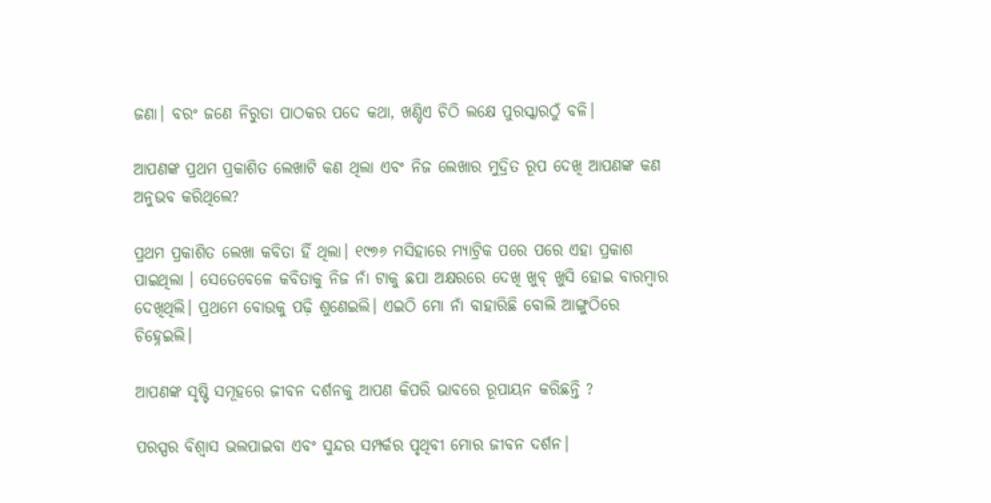ଜଣା। ବରଂ ଜଣେ ନିରୁତା ପାଠକର ପଦେ କଥା, ଖଣ୍ଡିଏ ଚିଠି ଲକ୍ଷେ ପୁରସ୍କାରଠୁଁ ବଳି।

ଆପଣଙ୍କ ପ୍ରଥମ ପ୍ରକାଶିତ ଲେଖାଟି କଣ ଥିଲା ଏବଂ ନିଜ ଲେଖାର ମୁଦ୍ରିତ ରୂପ ଦେଖି ଆପଣଙ୍କ କଣ ଅନୁଭବ କରିଥିଲେ?

ପ୍ରଥମ ପ୍ରକାଶିତ ଲେଖା କବିତା ହିଁ ଥିଲା। ୧୯୭୬ ମସିହାରେ ମ୍ୟାଟ୍ରିକ ପରେ ପରେ ଏହା ପ୍ରକାଶ ପାଇଥିଲା । ସେତେବେଳେ କବିତାକୁ ନିଜ ନାଁ ଟାକୁ ଛପା ଅକ୍ଷରରେ ଦେଖି ଖୁବ୍ ଖୁସି ହୋଇ ବାରମ୍ବାର ଦେଖିଥିଲି। ପ୍ରଥମେ ବୋଉକୁ ପଢ଼ି ଶୁଣେଇଲି। ଏଇଠି ମୋ ନାଁ ବାହାରିଛି ବୋଲି ଆଙ୍ଗୁଠିରେ ଚିହ୍ନେଇଲି।

ଆପଣଙ୍କ ସୃଷ୍ଟି ସମୂହରେ ଜୀବନ ଦର୍ଶନକୁ ଆପଣ କିପରି ଭାବରେ ରୂପାୟନ କରିଛନ୍ତି ?

ପରସ୍ପର ବିଶ୍ବାସ ଭଲପାଇବା ଏବଂ ସୁନ୍ଦର ସମ୍ପର୍କର ପୃଥିବୀ ମୋର ଜୀବନ ଦର୍ଶନ।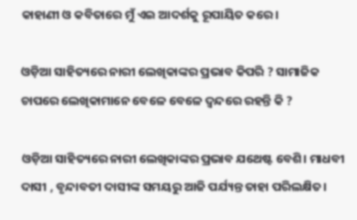କାହାଣୀ ଓ କବିତାରେ ମୁଁ ଏଇ ଆଦର୍ଶକୁ ରୂପାୟିତ କରେ।

ଓଡ଼ିଆ ସାହିତ୍ୟରେ ନାରୀ ଲେଖିକାଙ୍କର ପ୍ରଭାବ କିପରି ? ସାମାଜିକ ଚାପରେ ଲେଖିକାମାନେ ବେଳେ ବେଳେ ଦ୍ବନ୍ଦରେ ରହନ୍ତି କି ?

ଓଡ଼ିଆ ସାହିତ୍ୟରେ ନାରୀ ଲେଖିକାଙ୍କର ପ୍ରଭାବ ଯଥେଷ୍ଟ ବେଶି। ମାଧବୀ ଦାସୀ , ବୃନ୍ଦାବତୀ ଦାସୀଙ୍କ ସମୟରୁ ଆଜି ପର୍ଯ୍ୟନ୍ତ ତାହା ପରିଲକ୍ଷିତ।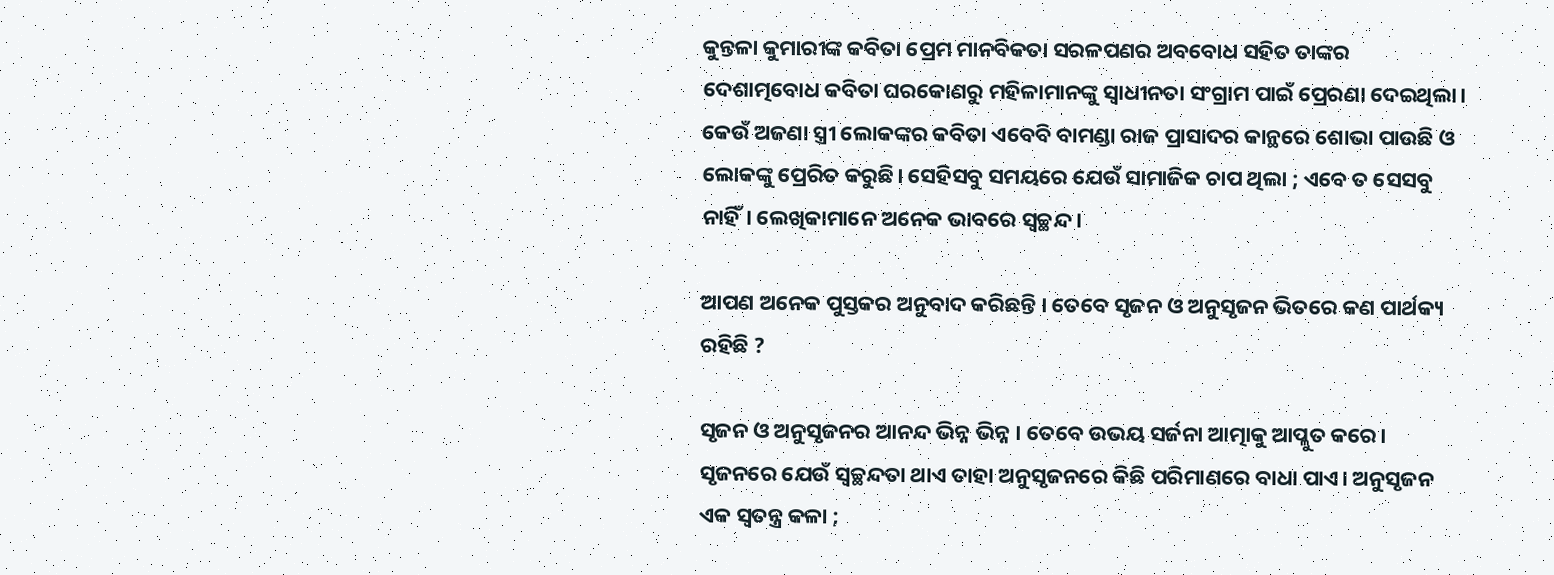କୁନ୍ତଳା କୁମାରୀଙ୍କ କବିତା ପ୍ରେମ ମାନବିକତା ସରଳପଣର ଅବବୋଧ ସହିତ ତାଙ୍କର ଦେଶାତ୍ମବୋଧ କବିତା ଘରକୋଣରୁ ମହିଳାମାନଙ୍କୁ ସ୍ବାଧୀନତା ସଂଗ୍ରାମ ପାଇଁ ପ୍ରେରଣା ଦେଇଥିଲା। କେଉଁ ଅଜଣା ସ୍ତ୍ରୀ ଲୋକଙ୍କର କବିତା ଏବେବି ବାମଣ୍ଡା ରାଜ ପ୍ରାସାଦର କାନ୍ଥରେ ଶୋଭା ପାଉଛି ଓ ଲୋକଙ୍କୁ ପ୍ରେରିତ କରୁଛି। ସେହିସବୁ ସମୟରେ ଯେଉଁ ସାମାଜିକ ଚାପ ଥିଲା ; ଏବେ ତ ସେସବୁ ନାହିଁ। ଲେଖିକାମାନେ ଅନେକ ଭାବରେ ସ୍ୱଚ୍ଛନ୍ଦ।

ଆପଣ ଅନେକ ପୁସ୍ତକର ଅନୁବାଦ କରିଛନ୍ତି । ତେବେ ସୃଜନ ଓ ଅନୁସୃଜନ ଭିତରେ କଣ ପାର୍ଥକ୍ୟ ରହିଛି ?

ସୃଜନ ଓ ଅନୁସୃଜନର ଆନନ୍ଦ ଭିନ୍ନ ଭିନ୍ନ । ତେବେ ଉଭୟ ସର୍ଜନା ଆତ୍ମାକୁ ଆପ୍ଳୁତ କରେ। ସୃଜନରେ ଯେଉଁ ସ୍ୱଚ୍ଛନ୍ଦତା ଥାଏ ତାହା ଅନୁସୃଜନରେ କିଛି ପରିମାଣରେ ବାଧା ପାଏ। ଅନୁସୃଜନ ଏକ ସ୍ୱତନ୍ତ୍ର କଳା ;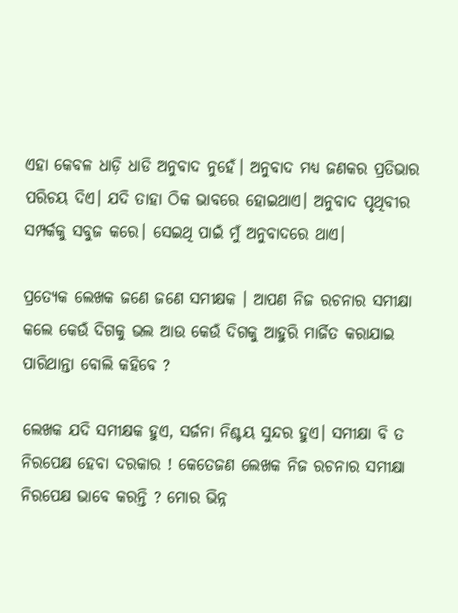ଏହା କେବଳ ଧାଡ଼ି ଧାଡି ଅନୁବାଦ ନୁହେଁ। ଅନୁବାଦ ମଧ୍ୟ ଜଣକର ପ୍ରତିଭାର ପରିଚୟ ଦିଏ। ଯଦି ତାହା ଠିକ ଭାବରେ ହୋଇଥାଏ। ଅନୁବାଦ ପୃଥିବୀର ସମ୍ପର୍କକୁ ସବୁଜ କରେ। ସେଇଥି ପାଇଁ ମୁଁ ଅନୁବାଦରେ ଥାଏ।

ପ୍ରତ୍ୟେକ ଲେଖକ ଜଣେ ଜଣେ ସମୀକ୍ଷକ । ଆପଣ ନିଜ ରଚନାର ସମୀକ୍ଷା କଲେ କେଉଁ ଦିଗକୁ ଭଲ ଆଉ କେଉଁ ଦିଗକୁ ଆହୁରି ମାର୍ଜିତ କରାଯାଇ ପାରିଥାନ୍ତା ବୋଲି କହିବେ ?

ଲେଖକ ଯଦି ସମୀକ୍ଷକ ହୁଏ, ସର୍ଜନା ନିଶ୍ଚୟ ସୁନ୍ଦର ହୁଏ। ସମୀକ୍ଷା ବି ତ ନିରପେକ୍ଷ ହେବା ଦରକାର ! କେତେଜଣ ଲେଖକ ନିଜ ରଚନାର ସମୀକ୍ଷା ନିରପେକ୍ଷ ଭାବେ କରନ୍ତି ? ମୋର ଭିନ୍ନ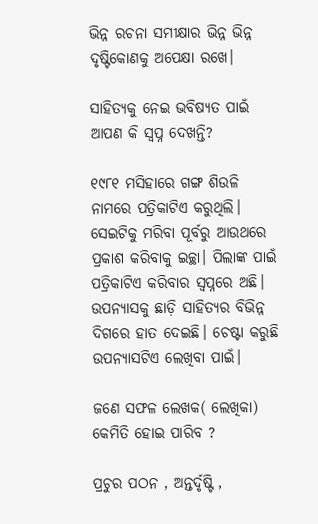ଭିନ୍ନ ରଚନା ସମୀକ୍ଷାର ଭିନ୍ନ ଭିନ୍ନ ଦୃଷ୍ଟିକୋଣକୁ ଅପେକ୍ଷା ରଖେ।

ସାହିତ୍ୟକୁ ନେଇ ଭବିଷ୍ୟତ ପାଇଁ ଆପଣ କି ସ୍ୱପ୍ନ ଦେଖନ୍ତି?

୧୯୮୧ ମସିହାରେ ଗଙ୍ଗ ଶିଉଳି ନାମରେ ପତ୍ରିକାଟିଏ କରୁଥିଲି। ସେଇଟିକୁ ମରିବା ପୂର୍ବରୁ ଆଉଥରେ ପ୍ରକାଶ କରିବାକୁ ଇଚ୍ଛା। ପିଲାଙ୍କ ପାଇଁ ପତ୍ରିକାଟିଏ କରିବାର ସ୍ୱପ୍ନରେ ଅଛି। ଉପନ୍ୟାସକୁ ଛାଡ଼ି ସାହିତ୍ୟର ବିଭିନ୍ନ ଦିଗରେ ହାତ ଦେଇଛି। ଚେଷ୍ଟା କରୁଛି ଉପନ୍ୟାସଟିଏ ଲେଖିବା ପାଇଁ।

ଜଣେ ସଫଳ ଲେଖକ( ଲେଖିକା) କେମିତି ହୋଇ ପାରିବ ?

ପ୍ରଚୁର ପଠନ , ଅନ୍ତର୍ଦୃଷ୍ଟି ,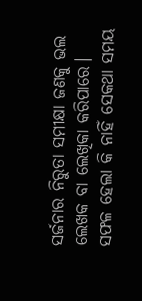ସର୍ଜନାର ନିରୁତା ସମୀକ୍ଷା ଜଣକୁ ଭଲ ଲେଖକ ବା ଲେଖିକା କରିପାରେ। ସଫଳ ହେଲା କି ନାହିଁ ସେକଥା ସମୟ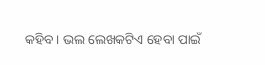କହିବ। ଭଲ ଲେଖକଟିଏ ହେବା ପାଇଁ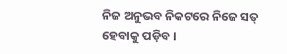ନିଜ ଅନୁଭବ ନିକଟରେ ନିଜେ ସତ୍ ହେବାକୁ ପଡ଼ିବ ।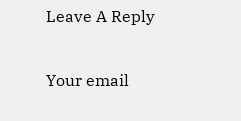Leave A Reply

Your email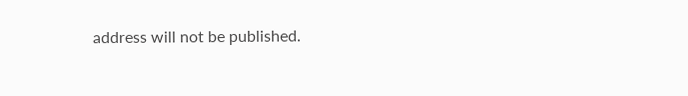address will not be published.